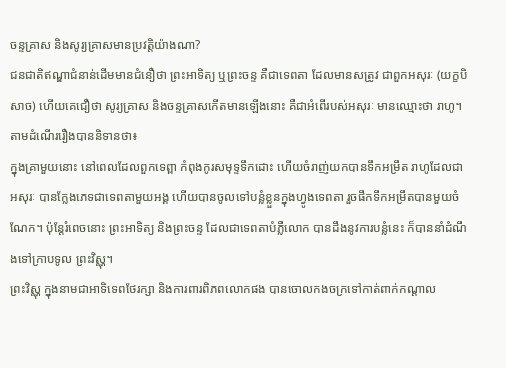ចន្ទគ្រាស និងសូរ្យគ្រាសមានប្រវត្តិយ៉ាងណា?
ជនជាតិឥណ្ឌាជំនាន់ដើមមានជំនឿថា ព្រះអាទិត្យ ឬព្រះចន្ទ គឺជាទេពតា ដែលមានសត្រូវ ជាពួកអសុរៈ (យក្ខបិសាច) ហើយគេជឿថា សូរ្យគ្រាស និងចន្ទគ្រាសកើតមានឡើងនោះ គឺជាអំពើរបស់អសុរៈ មានឈ្មោះថា រាហូ។ តាមដំណើររឿងបាននិទានថា៖
ក្នុងគ្រាមួយនោះ នៅពេលដែលពួកទេព្ពា កំពុងកូរសមុទ្ទទឹកដោះ ហើយចំរាញ់យកបានទឹកអម្រឹត រាហូដែលជាអសុរៈ បានក្លែងភេទជាទេពតាមួយអង្គ ហើយបានចូលទៅបន្លំខ្លួនក្នុងហ្វូងទេពតា រួចផឹកទឹកអម្រឹតបានមួយចំណែក។ ប៉ុន្តែរំពេចនោះ ព្រះអាទិត្យ និងព្រះចន្ទ ដែលជាទេពតាបំភ្លឺលោក បានដឹងនូវការបន្លំនេះ ក៏បាននាំដំណឹងទៅក្រាបទូល ព្រះវិស្ណុ។
ព្រះវិស្ណុ ក្នុងនាមជាអាទិទេពថែរក្សា និងការពារពិភពលោកផង បានចោលកងចក្រទៅកាត់ពាក់កណ្តាល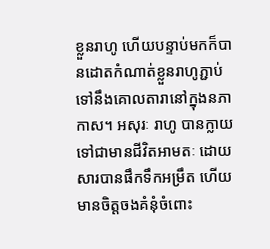ខ្លួនរាហូ ហើយបន្ទាប់មកក៏បានដោតកំណាត់ខ្លួនរាហូភ្ជាប់ទៅនឹងគោលតារានៅក្នុងនភាកាស។ អសុរៈ រាហូ បានក្លាយទៅជាមានជីវិតអាមតៈ ដោយសារបានផឹកទឹកអម្រឹត ហើយមានចិត្តចងគំនុំចំពោះ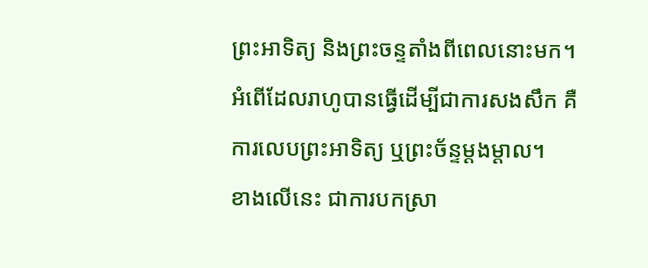ព្រះអាទិត្យ និងព្រះចន្ទតាំងពីពេលនោះមក។ អំពើដែលរាហូបានធ្វើដើម្បីជាការសងសឹក គឺការលេបព្រះអាទិត្យ ឬព្រះច័ន្ទម្តងម្តាល។
ខាងលើនេះ ជាការបកស្រា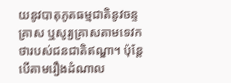យនូវបាតុភូតធម្មជាតិនូវចន្ទគ្រាស ឬសូរ្យគ្រាសតាមទេវកថារបស់ជនជាតិឥណ្ឌា។ ប៉ុន្តែបើតាមរឿងដំណាល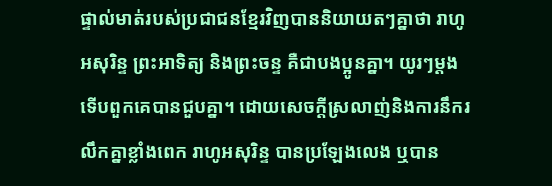ផ្ទាល់មាត់របស់ប្រជាជនខ្មែរវិញបាននិយាយតៗគ្នាថា រាហូអសុរិន្ទ ព្រះអាទិត្យ និងព្រះចន្ទ គឺជាបងប្អូនគ្នា។ យូរៗម្តងទើបពួកគេបានជួបគ្នា។ ដោយសេចក្តីស្រលាញ់និងការនឹករលឹកគ្នាខ្លាំងពេក រាហូអសុរិន្ទ បានប្រឡែងលេង ឬបាន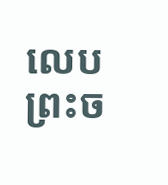លេបព្រះច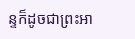ន្ទក៏ដូចជាព្រះអា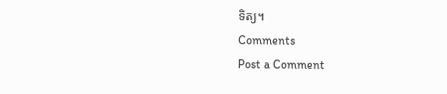ទិត្យ។
Comments
Post a Comment